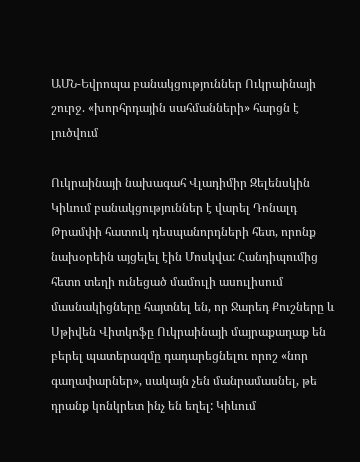ԱՄՆ-Եվրոպա բանակցություններ Ուկրաինայի շուրջ. «խորհրդային սահմանների» հարցն է լուծվում

Ուկրաինայի նախագահ Վլադիմիր Զելենսկին Կիևում բանակցություններ է վարել Դոնալդ Թրամփի հատուկ դեսպանորդների հետ, որոնք նախօրեին այցելել էին Մոսկվա: Հանդիպումից հետո տեղի ունեցած մամուլի ասուլիսում մասնակիցները հայտնել են, որ Ջարեդ Քուշները և Սթիվեն Վիտկոֆը Ուկրաինայի մայրաքաղաք են բերել պատերազմը դադարեցնելու որոշ «նոր գաղափարներ», սակայն չեն մանրամասնել, թե դրանք կոնկրետ ինչ են եղել: Կիևում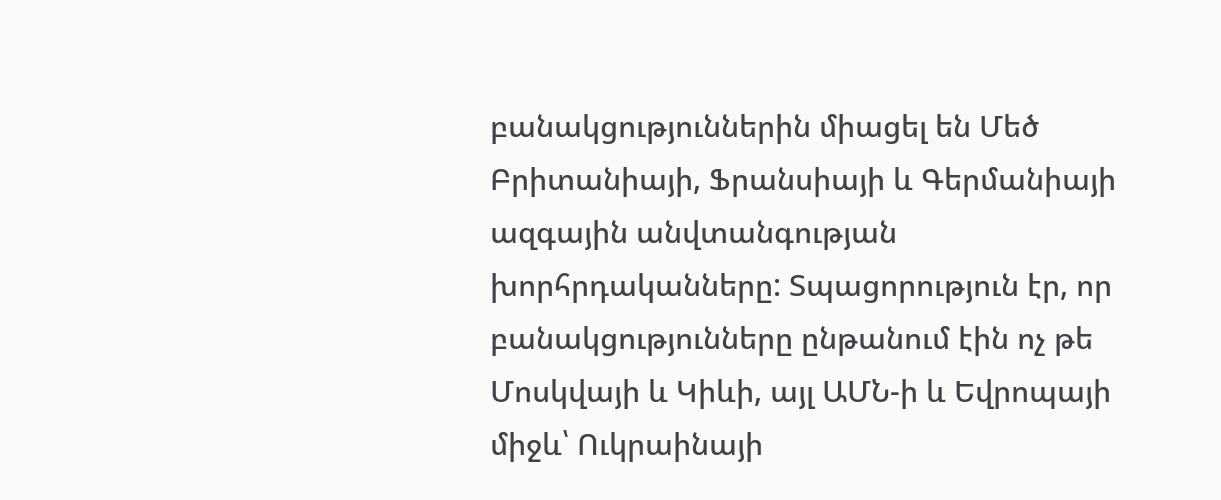բանակցություններին միացել են Մեծ Բրիտանիայի, Ֆրանսիայի և Գերմանիայի ազգային անվտանգության խորհրդականները: Տպացորություն էր, որ բանակցությունները ընթանում էին ոչ թե Մոսկվայի և Կիևի, այլ ԱՄՆ-ի և Եվրոպայի միջև՝ Ուկրաինայի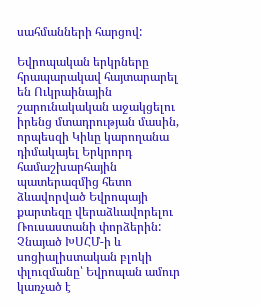սահմանների հարցով:

Եվրոպական երկրները հրապարակավ հայտարարել են Ուկրաինային շարունակական աջակցելու իրենց մտադրության մասին, որպեսզի Կիևը կարողանա դիմակայել Երկրորդ համաշխարհային պատերազմից հետո ձևավորված Եվրոպայի քարտեզը վերաձևավորելու Ռուսաստանի փորձերին: Չնայած ԽՍՀՄ-ի և սոցիալիստական բլոկի փլուզմանը՝ Եվրոպան ամուր կառչած է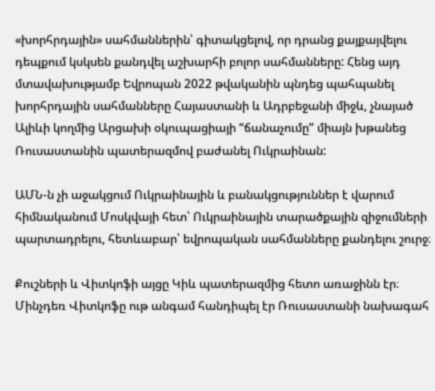«խորհրդային» սահմաններին՝ գիտակցելով, որ դրանց քայքայվելու դեպքում կսկսեն քանդվել աշխարհի բոլոր սահմանները: Հենց այդ մտավախությամբ Եվրոպան 2022 թվականին պնդեց պահպանել խորհրդային սահմանները Հայաստանի և Ադրբեջանի միջև, չնայած Ալիևի կողմից Արցախի օկուպացիայի “ճանաչումը” միայն խթանեց Ռուսաստանին պատերազմով բաժանել Ուկրաինան:

ԱՄՆ-ն չի աջակցում Ուկրաինային և բանակցություններ է վարում հիմնականում Մոսկվայի հետ՝ Ուկրաինային տարածքային զիջումների պարտադրելու, հետևաբար՝ եվրոպական սահմանները քանդելու շուրջ։

Քուշների և Վիտկոֆի այցը Կիև պատերազմից հետո առաջինն էր։ Մինչդեռ Վիտկոֆը ութ անգամ հանդիպել էր Ռուսաստանի նախագահ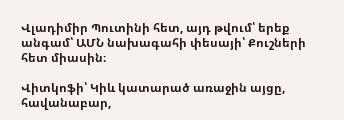Վլադիմիր Պուտինի հետ, այդ թվում՝ երեք անգամ՝ ԱՄՆ նախագահի փեսայի՝ Քուշների հետ միասին։

Վիտկոֆի՝ Կիև կատարած առաջին այցը, հավանաբար,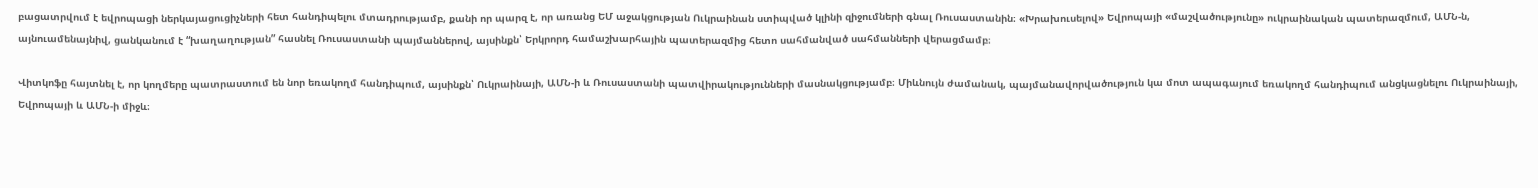բացատրվում է եվրոպացի ներկայացուցիչների հետ հանդիպելու մտադրությամբ, քանի որ պարզ է, որ առանց ԵՄ աջակցության Ուկրաինան ստիպված կլինի զիջումների գնալ Ռուսաստանին։ «Խրախուսելով» Եվրոպայի «մաշվածությունը» ուկրաինական պատերազմում, ԱՄՆ-ն, այնուամենայնիվ, ցանկանում է “խաղաղության” հասնել Ռուսաստանի պայմաններով, այսինքն՝ Երկրորդ համաշխարհային պատերազմից հետո սահմանված սահմանների վերացմամբ։

Վիտկոֆը հայտնել է, որ կողմերը պատրաստում են նոր եռակողմ հանդիպում, այսինքն՝ Ուկրաինայի, ԱՄՆ-ի և Ռուսաստանի պատվիրակությունների մասնակցությամբ։ Միևնույն ժամանակ, պայմանավորվածություն կա մոտ ապագայում եռակողմ հանդիպում անցկացնելու Ուկրաինայի, Եվրոպայի և ԱՄՆ-ի միջև։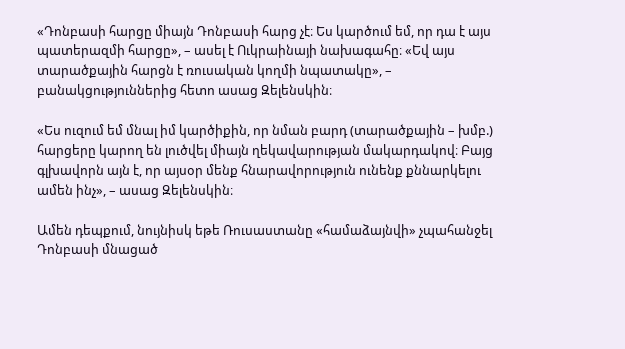«Դոնբասի հարցը միայն Դոնբասի հարց չէ։ Ես կարծում եմ, որ դա է այս պատերազմի հարցը», – ասել է Ուկրաինայի նախագահը։ «Եվ այս տարածքային հարցն է ռուսական կողմի նպատակը», – բանակցություններից հետո ասաց Զելենսկին։

«Ես ուզում եմ մնալ իմ կարծիքին, որ նման բարդ (տարածքային – խմբ.) հարցերը կարող են լուծվել միայն ղեկավարության մակարդակով։ Բայց գլխավորն այն է, որ այսօր մենք հնարավորություն ունենք քննարկելու ամեն ինչ», – ասաց Զելենսկին։

Ամեն դեպքում, նույնիսկ եթե Ռուսաստանը «համաձայնվի» չպահանջել Դոնբասի մնացած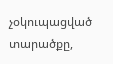չօկուպացված տարածքը,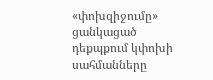«փոխզիջումը» ցանկացած դեքպքում կփոխի սահմանները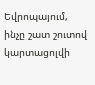Եվրոպայում, ինչը շատ շուտով կարտացոլվի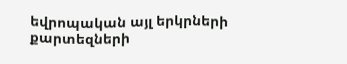եվրոպական այլ երկրների քարտեզների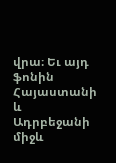վրա։ Եւ այդ ֆոնին Հայաստանի և Ադրբեջանի միջև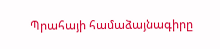Պրահայի համաձայնագիրը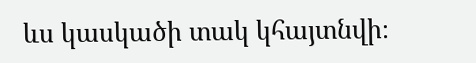ևս կասկածի տակ կհայտնվի։